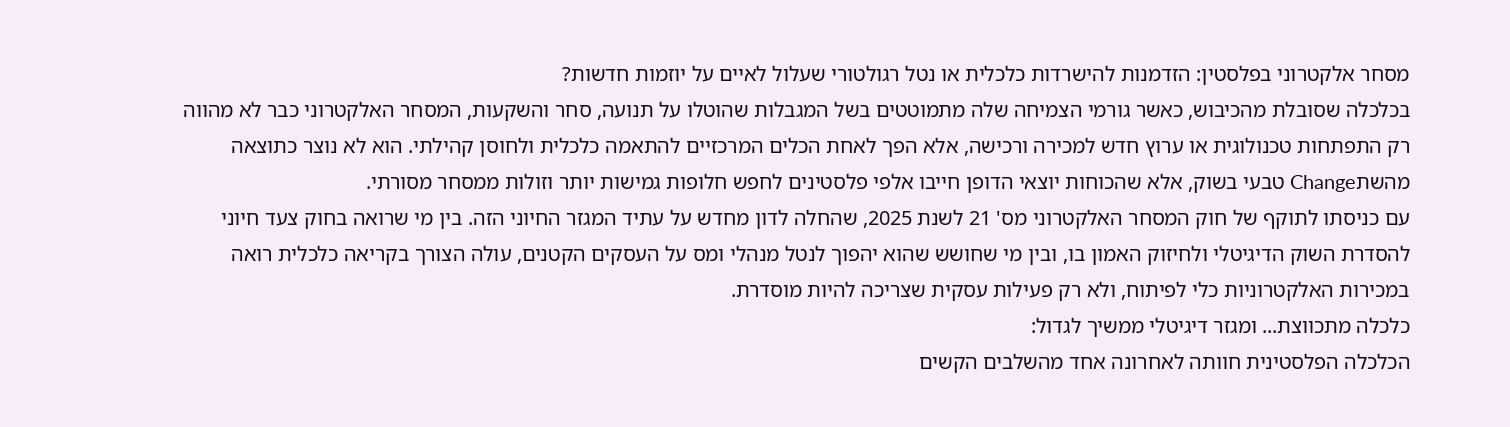מסחר אלקטרוני בפלסטין: הזדמנות להישרדות כלכלית או נטל רגולטורי שעלול לאיים על יוזמות חדשות?
בכלכלה שסובלת מהכיבוש, כאשר גורמי הצמיחה שלה מתמוטטים בשל המגבלות שהוטלו על תנועה, סחר והשקעות, המסחר האלקטרוני כבר לא מהווה רק התפתחות טכנולוגית או ערוץ חדש למכירה ורכישה, אלא הפך לאחת הכלים המרכזיים להתאמה כלכלית ולחוסן קהילתי. הוא לא נוצר כתוצאה מהשתChange טבעי בשוק, אלא שהכוחות יוצאי הדופן חייבו אלפי פלסטינים לחפש חלופות גמישות יותר וזולות ממסחר מסורתי.
עם כניסתו לתוקף של חוק המסחר האלקטרוני מס' 21 לשנת 2025, שהחלה לדון מחדש על עתיד המגזר החיוני הזה. בין מי שרואה בחוק צעד חיוני להסדרת השוק הדיגיטלי ולחיזוק האמון בו, ובין מי שחושש שהוא יהפוך לנטל מנהלי ומס על העסקים הקטנים, עולה הצורך בקריאה כלכלית רואה במכירות האלקטרוניות כלי לפיתוח, ולא רק פעילות עסקית שצריכה להיות מוסדרת.
כלכלה מתכווצת... ומגזר דיגיטלי ממשיך לגדול:
הכלכלה הפלסטינית חוותה לאחרונה אחד מהשלבים הקשים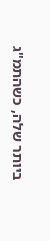ביותר שלה, כשהתמ"ג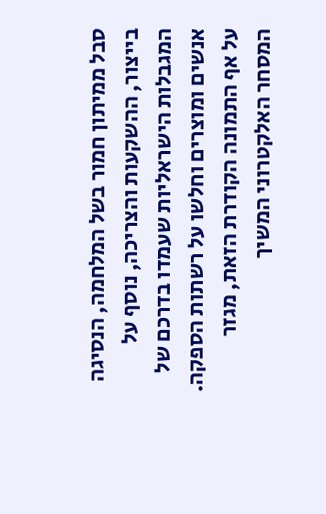סבל ממיתון חמור בשל המלחמה, הנסיגה בייצור, ההשקעות והצריכה, נוסף על המגבלות הישראליות שעמדו בדרכם של אנשים ומוצרים וחלשו על רשתות הספקה.
על אף התמונה הקודרת הזאת, מגזר המסחר האלקטרוני המשיך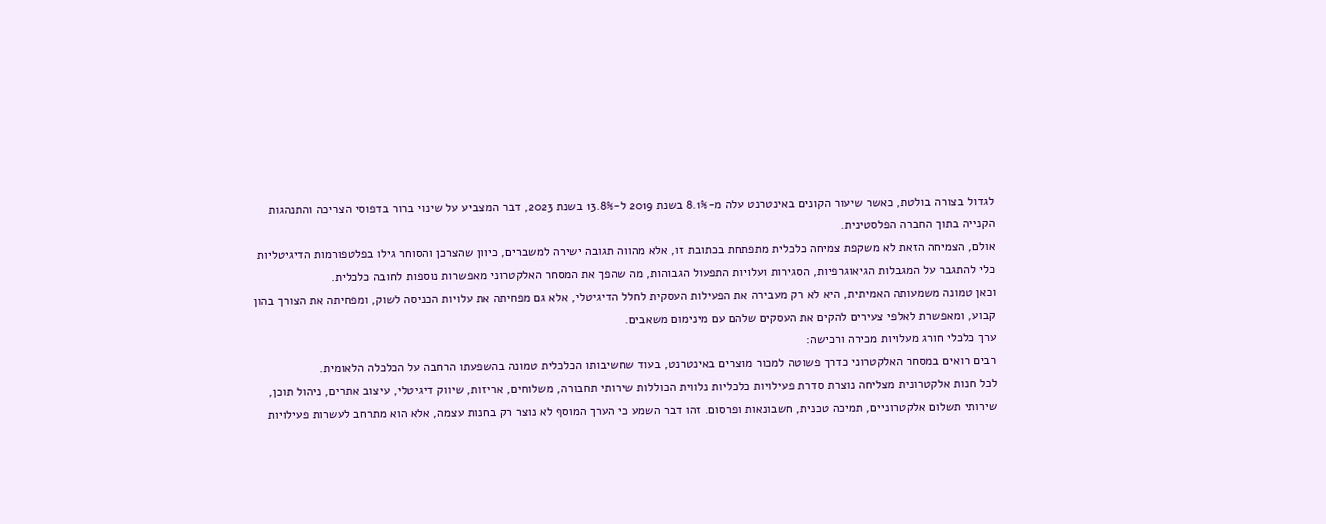לגדול בצורה בולטת, כאשר שיעור הקונים באינטרנט עלה מ-8.1% בשנת 2019 ל-13.8% בשנת 2023, דבר המצביע על שינוי ברור בדפוסי הצריכה והתנהגות הקנייה בתוך החברה הפלסטינית.
אולם, הצמיחה הזאת לא משקפת צמיחה כלכלית מתפתחת בכתובת זו, אלא מהווה תגובה ישירה למשברים, כיוון שהצרכן והסוחר גילו בפלטפורמות הדיגיטליות כלי להתגבר על המגבלות הגיאוגרפיות, הסגירות ועלויות התפעול הגבוהות, מה שהפך את המסחר האלקטרוני מאפשרות נוספות לחובה כלכלית.
וכאן טמונה משמעותה האמיתית, היא לא רק מעבירה את הפעילות העסקית לחלל הדיגיטלי, אלא גם מפחיתה את עלויות הכניסה לשוק, ומפחיתה את הצורך בהון קבוע, ומאפשרת לאלפי צעירים להקים את העסקים שלהם עם מינימום משאבים.
ערך כלכלי חורג מעלויות מכירה ורכישה:
רבים רואים במסחר האלקטרוני כדרך פשוטה למכור מוצרים באינטרנט, בעוד שחשיבותו הכלכלית טמונה בהשפעתו הרחבה על הכלכלה הלאומית.
לכל חנות אלקטרונית מצליחה נוצרת סדרת פעילויות כלכליות נלווית הכוללות שירותי תחבורה, משלוחים, אריזות, שיווק דיגיטלי, עיצוב אתרים, ניהול תוכן, שירותי תשלום אלקטרוניים, תמיכה טכנית, חשבונאות ופרסום. זהו דבר השמע כי הערך המוסף לא נוצר רק בחנות עצמה, אלא הוא מתרחב לעשרות פעילויות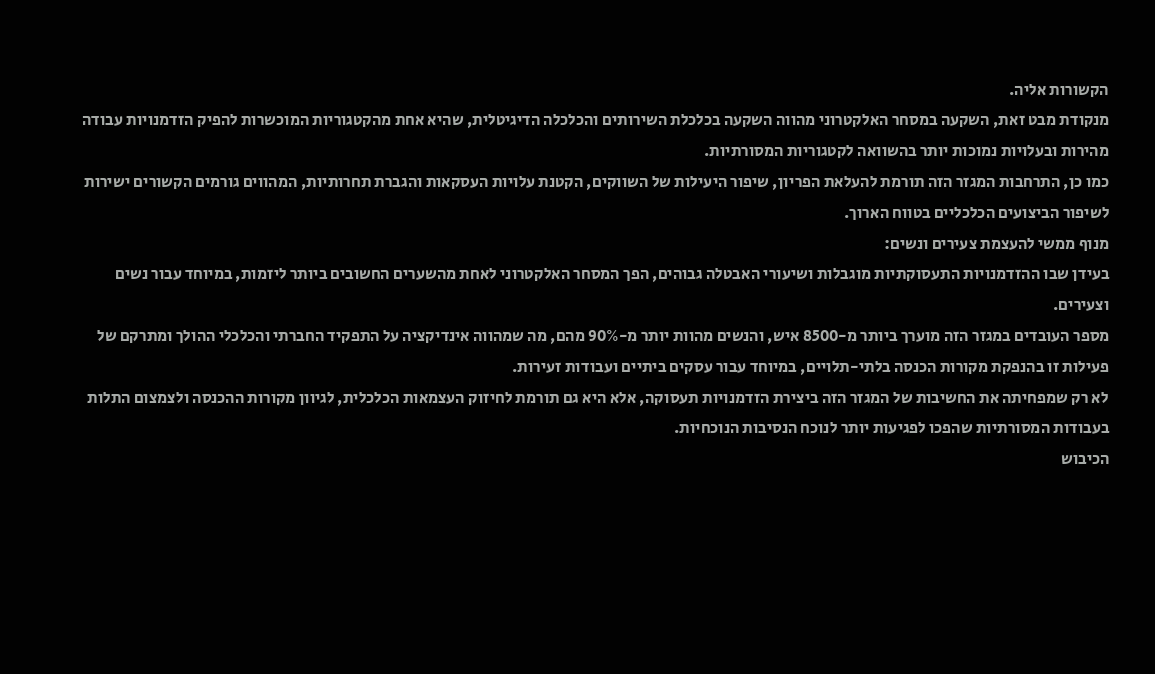הקשורות אליה.
מנקודת מבט זאת, השקעה במסחר האלקטרוני מהווה השקעה בכלכלת השירותים והכלכלה הדיגיטלית, שהיא אחת מהקטגוריות המוכשרות להפיק הזדמנויות עבודה מהירות ובעלויות נמוכות יותר בהשוואה לקטגוריות המסורתיות.
כמו כן, התרחבות המגזר הזה תורמת להעלאת הפריון, שיפור היעילות של השווקים, הקטנת עלויות העסקאות והגברת תחרותיות, המהווים גורמים הקשורים ישירות לשיפור הביצועים הכלכליים בטווח הארוך.
מנוף ממשי להעצמת צעירים ונשים:
בעידן שבו ההזדמנויות התעסוקתיות מוגבלות ושיעורי האבטלה גבוהים, הפך המסחר האלקטרוני לאחת מהשערים החשובים ביותר ליזמות, במיוחד עבור נשים וצעירים.
מספר העובדים במגזר הזה מוערך ביותר מ-8500 איש, והנשים מהוות יותר מ-90% מהם, מה שמהווה אינדיקציה על התפקיד החברתי והכלכלי ההולך ומתרקם של פעילות זו בהנפקת מקורות הכנסה בלתי-תלויים, במיוחד עבור עסקים ביתיים ועבודות זעירות.
לא רק שמפחיתה את החשיבות של המגזר הזה ביצירת הזדמנויות תעסוקה, אלא היא גם תורמת לחיזוק העצמאות הכלכלית, לגיוון מקורות ההכנסה ולצמצום התלות בעבודות המסורתיות שהפכו לפגיעות יותר לנוכח הנסיבות הנוכחיות.
הכיבוש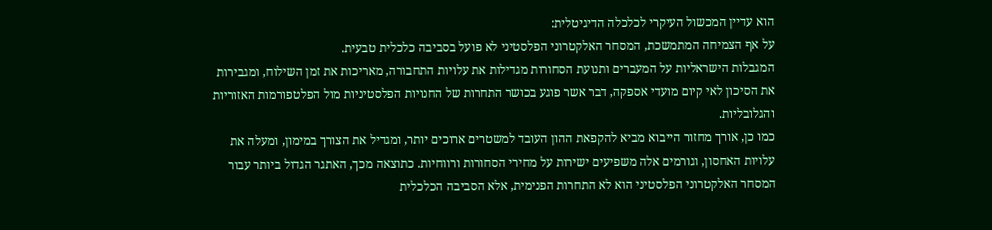הוא עדיין המכשול העיקרי לכלכלה הדיגיטלית:
על אף הצמיחה המתמשכת, המסחר האלקטרוני הפלסטיני לא פועל בסביבה כלכלית טבעית.
המגבלות הישראליות על המעברים ותנועת הסחורות מגדילות את עלויות התחבורה, מאריכות את זמן השילוח, ומגבירות את הסיכון לאי קיום מועדי אספקה, דבר אשר פוגע בכושר התחרות של החנויות הפלסטיניות מול הפלטפורמות האזוריות והגלובליות.
כמו כן, אורך מחזור הייבוא מביא להקפאת ההון העובד למשטרים ארוכים יותר, ומגדיל את הצורך במימון, ומעלה את עלויות האחסון, וגורמים אלה משפיעים ישירות על מחירי הסחורות ורווחיות. כתוצאה מכך, האתגר הגדול ביותר עבור המסחר האלקטרוני הפלסטיני הוא לא התחרות הפנימית, אלא הסביבה הכלכלית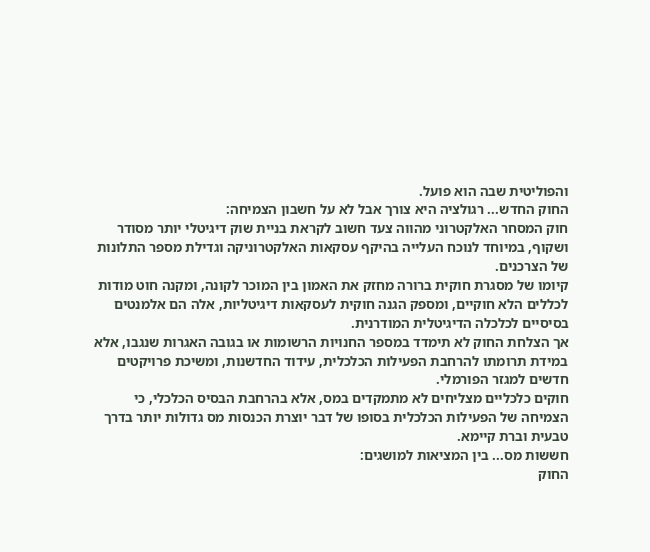והפוליטית שבה הוא פועל.
החוק החדש... רגולציה היא צורך אבל לא על חשבון הצמיחה:
חוק המסחר האלקטרוני מהווה צעד חשוב לקראת בניית שוק דיגיטלי יותר מסודר ושקוף, במיוחד לנוכח העלייה בהיקף עסקאות האלקטרוניקה וגדילת מספר התלונות של הצרכנים.
קיומו של מסגרת חוקית ברורה מחזק את האמון בין המוכר לקונה, ומקנה חוט מודות לכללים הלא חוקיים, ומספק הגנה חוקית לעסקאות דיגיטליות, אלה הם אלמנטים בסיסיים לכלכלה הדיגיטלית המודרנית.
אך הצלחת החוק לא תימדד במספר החנויות הרשומות או בגובה האגרות שנגבו, אלא במידת תרומתו להרחבת הפעילות הכלכלית, עידוד החדשנות, ומשיכת פרויקטים חדשים למגזר הפורמלי.
חוקים כלכליים מצליחים לא מתמקדים במס, אלא בהרחבת הבסיס הכלכלי, כי הצמיחה של הפעילות הכלכלית בסופו של דבר יוצרת הכנסות מס גדולות יותר בדרך טבעית וברת קיימא.
חששות מס... בין המציאות למושגים:
החוק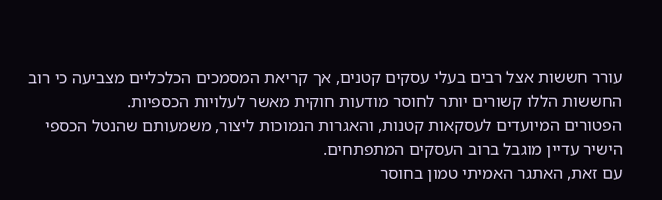עורר חששות אצל רבים בעלי עסקים קטנים, אך קריאת המסמכים הכלכליים מצביעה כי רוב החששות הללו קשורים יותר לחוסר מודעות חוקית מאשר לעלויות הכספיות.
הפטורים המיועדים לעסקאות קטנות, והאגרות הנמוכות ליצור, משמעותם שהנטל הכספי הישיר עדיין מוגבל ברוב העסקים המתפתחים.
עם זאת, האתגר האמיתי טמון בחוסר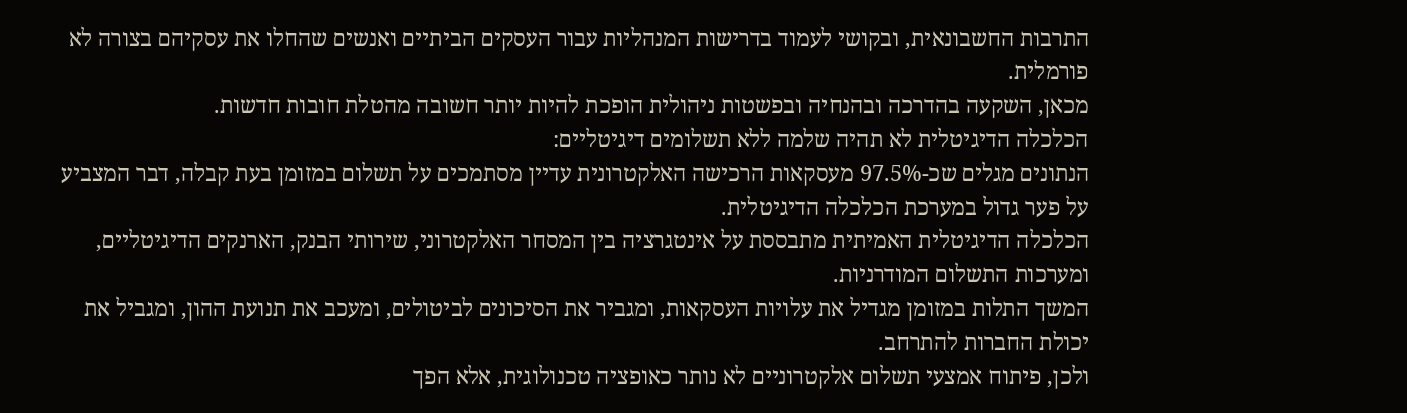התרבות החשבונאית, ובקושי לעמוד בדרישות המנהליות עבור העסקים הביתיים ואנשים שהחלו את עסקיהם בצורה לא פורמלית.
מכאן, השקעה בהדרכה ובהנחיה ובפשטות ניהולית הופכת להיות יותר חשובה מהטלת חובות חדשות.
הכלכלה הדיגיטלית לא תהיה שלמה ללא תשלומים דיגיטליים:
הנתונים מגלים שכ-97.5% מעסקאות הרכישה האלקטרונית עדיין מסתמכים על תשלום במזומן בעת קבלה, דבר המצביע על פער גדול במערכת הכלכלה הדיגיטלית.
הכלכלה הדיגיטלית האמיתית מתבססת על אינטגרציה בין המסחר האלקטרוני, שירותי הבנק, הארנקים הדיגיטליים, ומערכות התשלום המודרניות.
המשך התלות במזומן מגדיל את עלויות העסקאות, ומגביר את הסיכונים לביטולים, ומעכב את תנועת ההון, ומגביל את יכולת החברות להתרחב.
ולכן, פיתוח אמצעי תשלום אלקטרוניים לא נותר כאופציה טכנולוגית, אלא הפך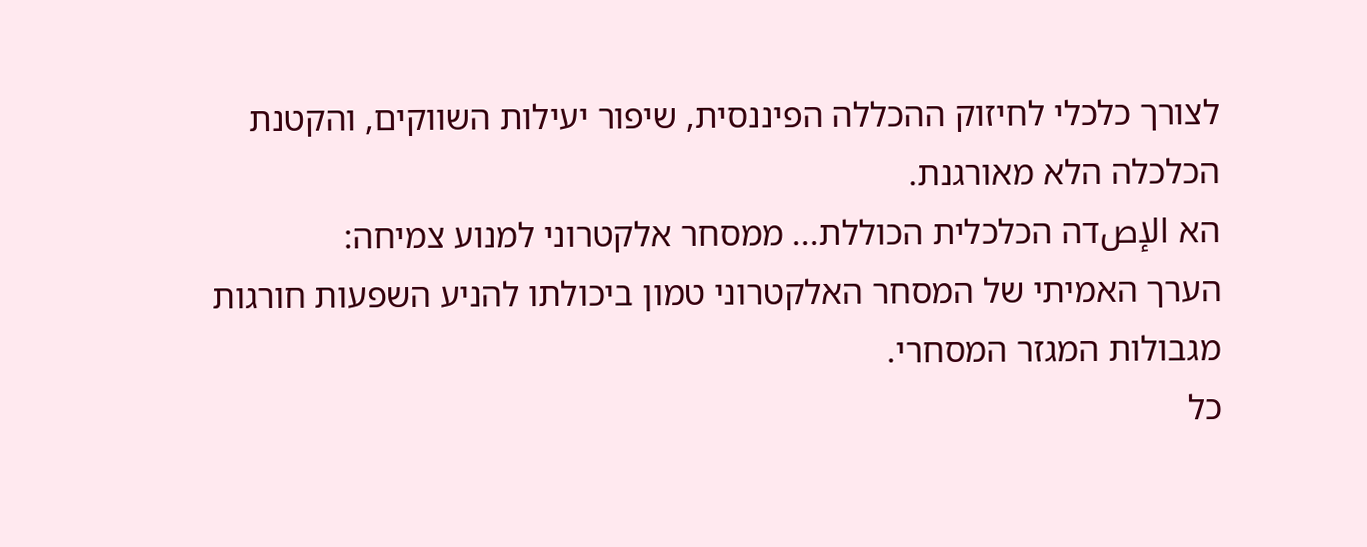לצורך כלכלי לחיזוק ההכללה הפיננסית, שיפור יעילות השווקים, והקטנת הכלכלה הלא מאורגנת.
הא الإصדה הכלכלית הכוללת... ממסחר אלקטרוני למנוע צמיחה:
הערך האמיתי של המסחר האלקטרוני טמון ביכולתו להניע השפעות חורגות מגבולות המגזר המסחרי.
כל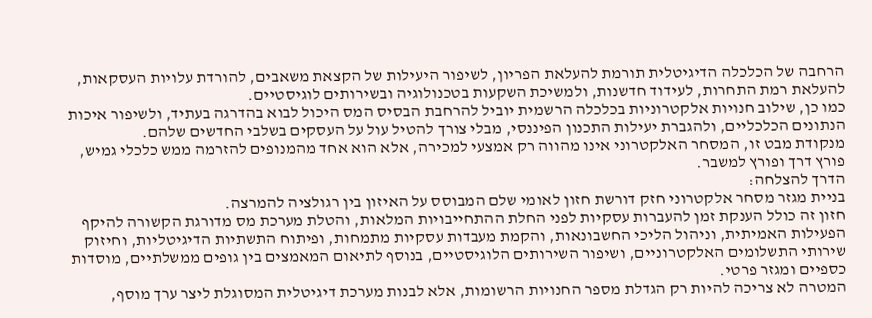הרחבה של הכלכלה הדיגיטלית תורמת להעלאת הפריון, לשיפור היעילות של הקצאת משאבים, להורדת עלויות העסקאות, להעלאת רמת התחרות, לעידוד חדשנות, ולמשיכת השקעות בטכנולוגיה ובשירותים לוגיסטיים.
כמו כן, שילוב חנויות אלקטרוניות בכלכלה הרשמית יוביל להרחבת הבסיס המס היכול לבוא בהדרגה בעתיד, ולשיפור איכות הנתונים הכלכליים, ולהגברת יעילות התכנון הפיננסי, מבלי צורך להטיל עול על העסקים בשלבי החדשים שלהם.
מנקודת מבט זו, המסחר האלקטרוני אינו מהווה רק אמצעי למכירה, אלא הוא אחד מהמנופים להזרמה ממש כלכלי גמיש, פורץ דרך ופורץ למשבר.
הדרך להצלחה:
בניית מגזר מסחר אלקטרוני חזק דורשת חזון לאומי שלם המבוסס על האיזון בין רגולציה להמרצה.
חזון זה כולל הענקת זמן להעברות עסקיות לפני החלת ההתחייבויות המלאות, והטלת מערכת מס מדורגת הקשורה להיקף הפעילות האמיתית, וניהול הליכי החשבונאות, והקמת מעבדות עסקיות מתמחות, ופיתוח התשתיות הדיגיטליות, וחיזוק שירותי התשלומים האלקטרוניים, ושיפור השירותים הלוגיסטיים, בנוסף לתיאום המאמצים בין גופים ממשלתיים, מוסדות כספיים ומגזר פרטי.
המטרה לא צריכה להיות רק הגדלת מספר החנויות הרשומות, אלא לבנות מערכת דיגיטלית המסוגלת ליצר ערך מוסף,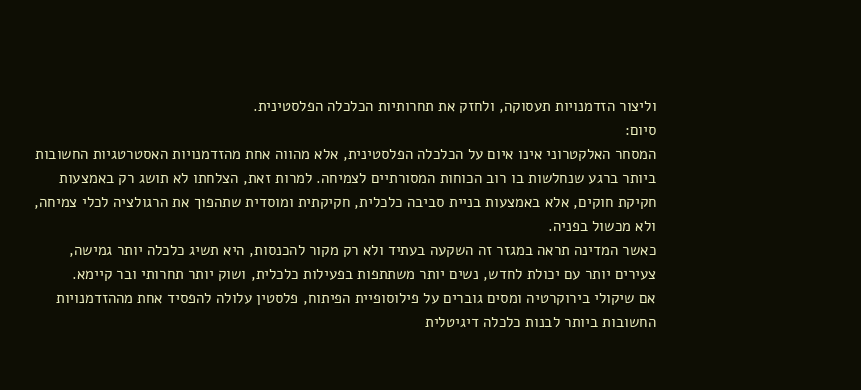וליצור הזדמנויות תעסוקה, ולחזק את תחרותיות הכלכלה הפלסטינית.
סיום:
המסחר האלקטרוני אינו איום על הכלכלה הפלסטינית, אלא מהווה אחת מהזדמנויות האסטרטגיות החשובות ביותר ברגע שנחלשות בו רוב הכוחות המסורתיים לצמיחה. למרות זאת, הצלחתו לא תושג רק באמצעות חקיקת חוקים, אלא באמצעות בניית סביבה כלכלית, חקיקתית ומוסדית שתהפוך את הרגולציה לכלי צמיחה, ולא מכשול בפניה.
כאשר המדינה תראה במגזר זה השקעה בעתיד ולא רק מקור להכנסות, היא תשיג כלכלה יותר גמישה, צעירים יותר עם יכולת לחדש, נשים יותר משתתפות בפעילות כלכלית, ושוק יותר תחרותי ובר קיימא.
אם שיקולי בירוקרטיה ומסים גוברים על פילוסופיית הפיתוח, פלסטין עלולה להפסיד אחת מההזדמנויות החשובות ביותר לבנות כלכלה דיגיטלית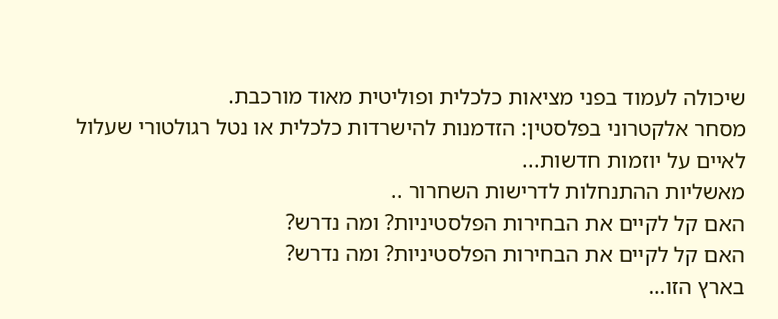שיכולה לעמוד בפני מציאות כלכלית ופוליטית מאוד מורכבת.
מסחר אלקטרוני בפלסטין: הזדמנות להישרדות כלכלית או נטל רגולטורי שעלול לאיים על יוזמות חדשות...
מאשליות ההתנחלות לדרישות השחרור ..
האם קל לקיים את הבחירות הפלסטיניות? ומה נדרש?
האם קל לקיים את הבחירות הפלסטיניות? ומה נדרש?
בארץ הזו…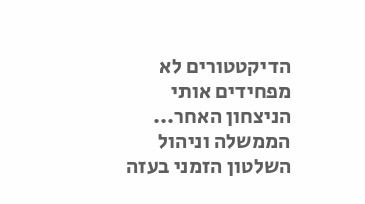הדיקטטורים לא מפחידים אותי
הניצחון האחר...
הממשלה וניהול השלטון הזמני בעזה